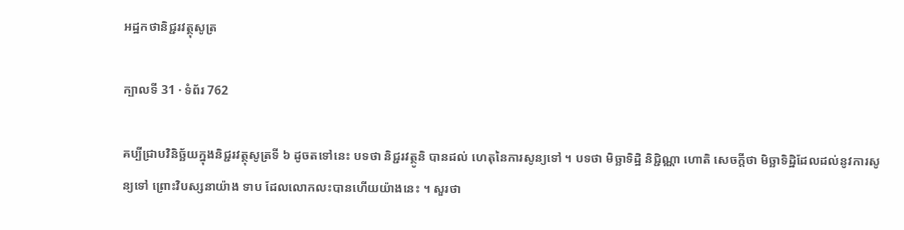អដ្ឋកថានិជ្ជរវត្ថុសូត្រ

ក្បាលទី 31 · ទំព័រ 762

គប្បីជ្រាបវិនិច្ឆ័យក្នុងនិជ្ជរវត្ថុសូត្រទី ៦ ដូចតទៅនេះ បទថា និជ្ជរវត្ថូនិ បានដល់ ហេតុនៃការសូន្យទៅ ។ បទថា មិច្ឆាទិដ្ឋិ និជ្ជិណ្ណា ហោតិ សេចក្តីថា មិច្ឆាទិដ្ឋិដែលដល់នូវការសូន្យទៅ ព្រោះវិបស្សនាយ៉ាង ទាប ដែលលោកលះបានហើយយ៉ាងនេះ ។ សួរថា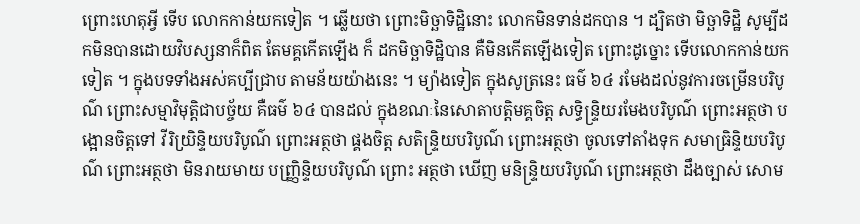ព្រោះហេតុអ្វី ទើប លោកកាន់យកទៀត ។ ឆ្លើយថា ព្រោះមិច្ឆាទិដ្ឋិនោះ លោកមិនទាន់ដកបាន ។ ដ្បិតថា មិច្ឆាទិដ្ឋិ សូម្បីដកមិនបានដោយវិបស្សនាក៏ពិត តែមគ្គកើតឡើង ក៏ ដកមិច្ឆាទិដ្ឋិបាន គឺមិនកើតឡើងទៀត ព្រោះដូច្នោះ ទើបលោកកាន់យក ទៀត ។ ក្នុងបទទាំងអស់គប្បីជ្រាប តាមន័យយ៉ាងនេះ ។ ម្យ៉ាងទៀត ក្នុងសូត្រនេះ ធម៌ ៦៤ រមែងដល់នូវការចម្រើនបរិបូណ៌ ព្រោះសម្មាវិមុត្តិជាបច្ច័យ គឺធម៌ ៦៤ បានដល់ ក្នុងខណៈនៃសោតាបត្តិមគ្គចិត្ត សទិ្ធន្ទ្រិយរមែងបរិបូណ៌ ព្រោះអត្ថថា បង្អោនចិត្តទៅ វីរិយ្រិន្ទិយបរិបូណ៌ ព្រោះអត្ថថា ផ្គងចិត្ត សតិន្ទ្រិយបរិបូណ៌ ព្រោះអត្ថថា ចូលទៅតាំងទុក សមាធ្រិន្ទិយបរិបូណ៌ ព្រោះអត្ថថា មិនរាយមាយ បញ្ញ្រិន្ទិយបរិបូណ៌ ព្រោះ អត្ថថា ឃើញ មនិន្ទ្រិយបរិបូណ៌ ព្រោះអត្ថថា ដឹងច្បាស់ សោម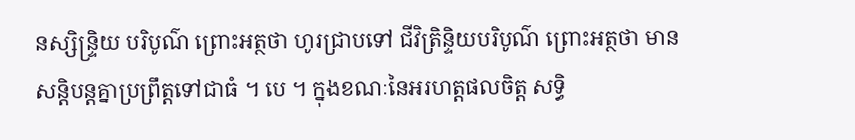នស្សិន្ទ្រិយ បរិបូណ៌ ព្រោះអត្ថថា ហូរជ្រាបទៅ ជីវិត្រិន្ទិយបរិបូណ៌ ព្រោះអត្ថថា មាន សន្តិបន្តគ្នាប្រព្រឹត្តទៅជាធំ ។ បេ ។ ក្នុងខណៈនៃអរហត្តផលចិត្ត សទិ្ធ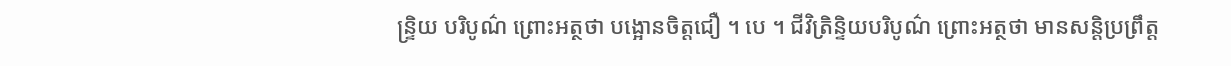ន្ទ្រិយ បរិបូណ៌ ព្រោះអត្ថថា បង្អោនចិត្តជឿ ។ បេ ។ ជីវិត្រិន្ទិយបរិបូណ៌ ព្រោះអត្ថថា មានសន្តិប្រព្រឹត្ត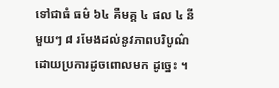ទៅជាធំ ធម៌ ៦៤ គឺមគ្គ ៤ ផល ៤ នីមួយៗ ៨ រមែងដល់នូវភាពបរិបូណ៌ ដោយប្រការដូចពោលមក ដូច្នេះ ។